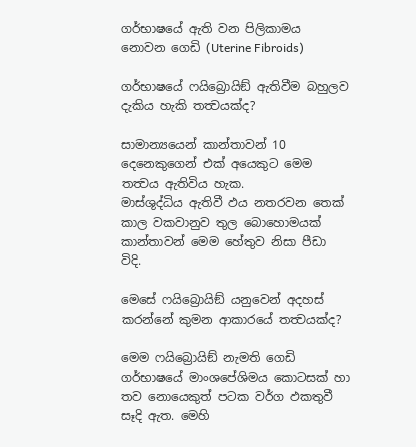ගර්භාෂයේ ඇති වන පිලිකාමය නොවන ගෙඩි (Uterine Fibroids)

ගර්භාෂයේ ෆයිබ්‍රොයිඞ් ඇතිවීම බහුලව දැකිය හැකි තත්‍වයක්ද?

සාමාන්‍යයෙන් කාන්තාවන් 10 දෙනෙකුගෙන් එක් අයෙකුට මෙම තත්‍වය ඇතිවිය හැක.
මාස්ශුද්ධිය ඇතිවී ඵය නතරවන තෙක් කාල වකවානුව තුල බොහොමයක් කාන්තාවන් මෙම හේතුව නිසා පීඩා විදි.

මෙසේ ෆයිබ්‍රොයිඞ් යනුවෙන් අදහස් කරන්නේ කුමන ආකාරයේ තත්‍වයක්ද?

මෙම ෆයිබ්‍රොයිඞ් නැමති ගෙඩි ගර්භාෂයේ මාංශපේශිමය කොටසක් හා තව නොයෙකුත් පටක වර්ග ඵකතුවී සෑදි ඇත. මෙහි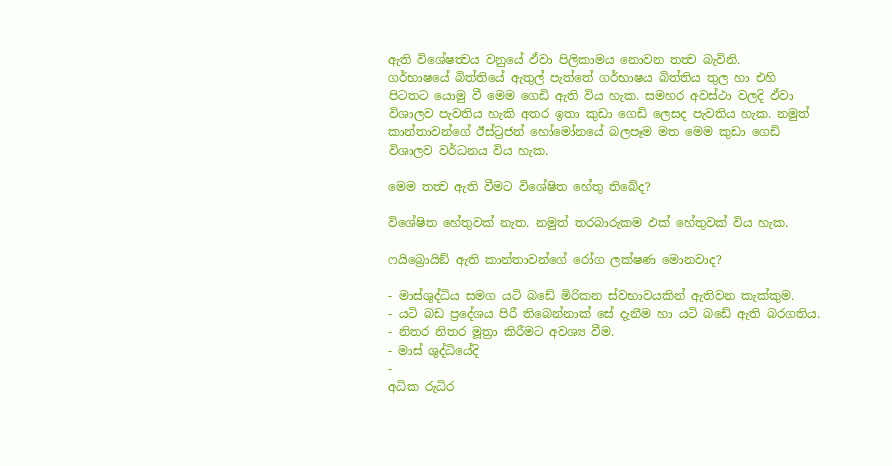ඇති විශේෂත්‍වය වනුයේ ඵ්වා පිලිකාමය නොවන තත්‍ව බැවිනි.
ගර්භාෂයේ බිත්තියේ ඇතුල් පැත්තේ ගර්භාෂය බිත්තිය තුල හා එහි පිටතට යොමු වී මෙම ගෙඩි ඇති විය හැක. සමහර අවස්ථා වලදි ඵ්වා විශාලව පැවතිය හැකි අතර ඉතා කුඩා ගෙඩි ලෙසද පැවතිය හැක. නමුත් කාන්තාවන්ගේ ඊස්ට්‍රජන් හෝමෝනයේ බලපෑම මත මෙම කුඩා ගෙඩි විශාලව වර්ධනය විය හැක.

මෙම තත්‍ව ඇති වීමට විශේෂිත හේතු තිබේද?

විශේෂිත හේතුවක් නැත. නමුත් තරබාරුකම ඵක් හේතුවක් විය හැක.

ෆයිබ්‍රොයිඞ් ඇති කාන්තාවන්ගේ රෝග ලක්ෂණ මොනවාද?

- මාස්ශුද්ධිය සමග යටි බඩේ මිරිකන ස්වභාවයකින් ඇතිවන කැක්කුම.
- යටි බඩ ප්‍රදේශය පිරී තිබෙන්නාක් සේ දැනීම හා යටි බඩේ ඇති බරගතිය.
- නිතර නිතර මූත්‍රා කිරීමට අවශ්‍ය වීම.
- මාස් ශුද්ධියේදි
-
අධික රුධිර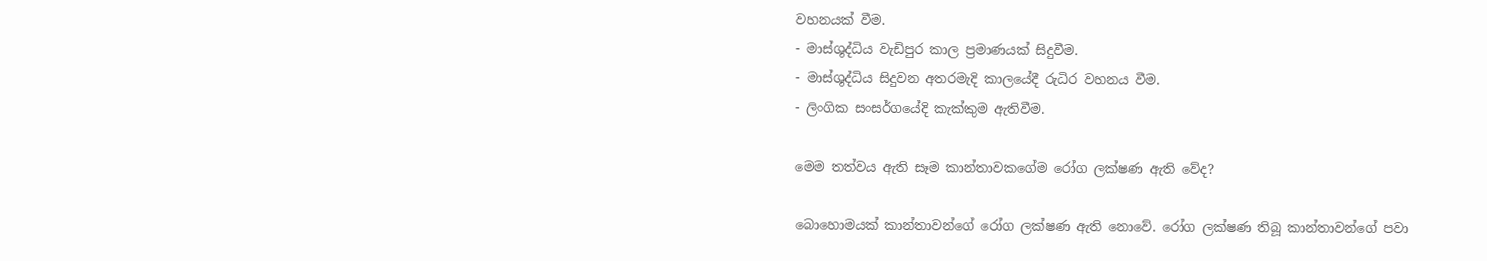වහනයක් වීම.
- මාස්ශුද්ධිය වැඩිපුර කාල ප්‍රමාණයක් සිදුවීම.
- මාස්ශුද්ධිය සිදුවන අතරමැදි කාලයේදී රුධිර වහනය වීම.
- ලිංගික සංසර්ගයේදි කැක්කුම ඇතිවීම.

මෙම තත්වය ඇති සෑම කාන්තාවකගේම රෝග ලක්ෂණ ඇති වේද?

බොහොමයක් කාන්තාවන්ගේ රෝග ලක්ෂණ ඇති නොවේ. රෝග ලක්ෂණ තිබූ කාන්තාවන්ගේ පවා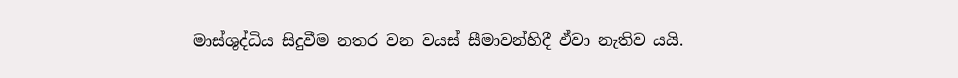මාස්ශුද්ධිය සිදුවීම නතර වන වයස් සීමාවන්හිදී ඵ්වා නැතිව යයි.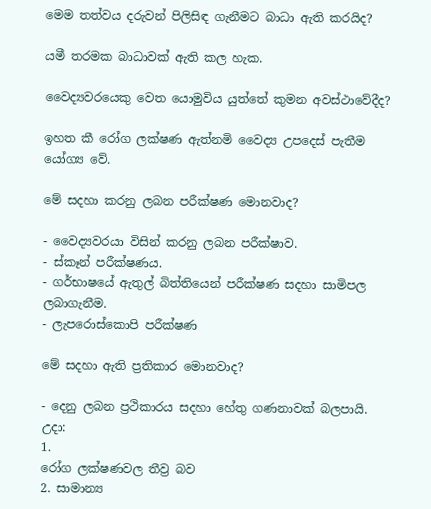මෙම තත්වය දරුවන් පිලිසිඳ ගැනීමට බාධා ඇති කරයිද?

යමී තරමක බාධාවක් ඇති කල හැක.

වෛද්‍යවරයෙකු වෙත යොමුවිය යුත්තේ කුමන අවස්ථාවේදීද?

ඉහත කී රෝග ලක්ෂණ ඇත්නමි වෛද්‍ය උපදෙස් පැතීම යෝග්‍ය වේ.

මේ සදහා කරනු ලබන පරීක්ෂණ මොනවාද?

- වෛද්‍යවරයා විසින් කරනු ලබන පරීක්ෂාව.
- ස්කෑන් පරීක්ෂණය.
- ගර්භාෂයේ ඇතුල් බිත්තියෙන් පරීක්ෂණ සදහා සාමිපල ලබාගැනීම.
- ලැපරොස්කොපි පරීක්ෂණ

මේ සදහා ඇති ප්‍රතිකාර මොනවාද?

- දෙනු ලබන ප්‍රථිකාරය සදහා හේතු ගණනාවක් බලපායි.
උදා:
1.
රෝග ලක්ෂණවල තීව්‍ර බව
2. සාමාන්‍ය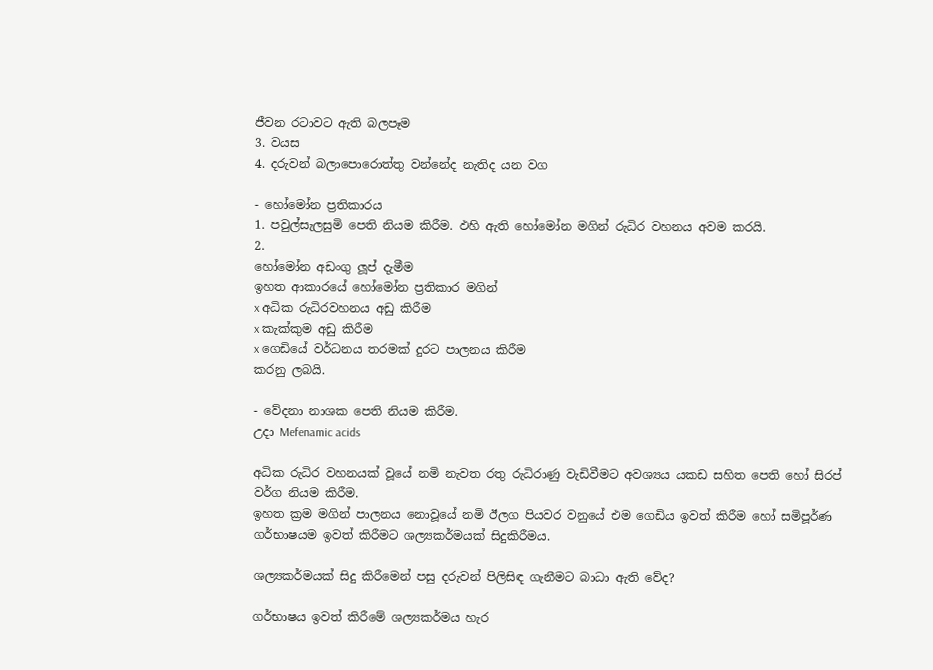ජීවන රටාවට ඇති බලපෑම
3. වයස
4. දරුවන් බලාපොරොත්තු වන්නේද නැතිද යන වග

- හෝමෝන ප්‍රතිකාරය
1. පවුල්සැලසුමි පෙති නියම කිරීම. ඵහි ඇති හෝමෝන මගින් රුධිර වහනය අවම කරයි.
2.
හෝමෝන අඩංගු ලූප් දැමීම
ඉහත ආකාරයේ හෝමෝන ප්‍රතිකාර මගින්
x අධික රුධිරවහනය අඩු කිරීම
x කැක්කුම අඩු කිරීම
x ගෙඩියේ වර්ධනය තරමක් දුරට පාලනය කිරීම
කරනු ලබයි.

- වේදනා නාශක පෙති නියම කිරීම.
උදා Mefenamic acids

අධික රුධිර වහනයක් වූයේ නමි නැවත රතු රුධිරාණු වැඩිවීමට අවශ්‍යය යකඩ සහිත පෙති හෝ සිරප් වර්ග නියම කිරීම.
ඉහත ක්‍රම මගින් පාලනය නොවූයේ නමි ඊලග පියවර වනුයේ එම ගෙඩිය ඉවත් කිරීම හෝ සමිපූර්ණ ගර්භාෂයම ඉවත් කිරීමට ශල්‍යකර්මයක් සිදුකිරීමය.

ශල්‍යකර්මයක් සිදු කිරීමෙන් පසු දරුවන් පිලිසිඳ ගැනීමට බාධා ඇති වේද?

ගර්භාෂය ඉවත් කිරීමේ ශල්‍යකර්මය හැර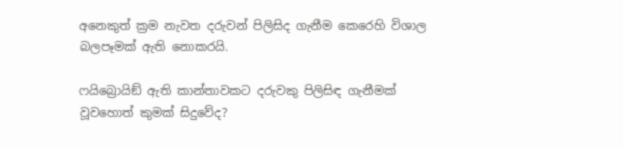අනෙකුත් ක්‍රම නැවත දරුවන් පිලිසිද ගැනීම කෙරෙහි විශාල බලපෑමක් ඇති නොකරයි.

ෆයිබ්‍රොයිඞ් ඇති කාන්තාවකට දරුවකු පිලිසිඳ ගැනීමක් වූවහොත් කුමක් සිදුවේද?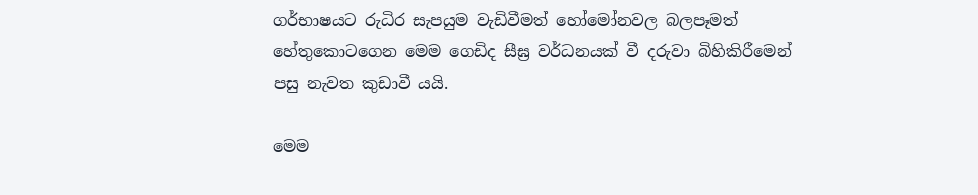ගර්භාෂයට රුධිර සැපයුම වැඩිවීමත් හෝමෝනවල බලපෑමත් හේතුකොටගෙන මෙම ගෙඩිද සීඝ්‍ර වර්ධනයක් වී දරුවා බිහිකිරීමෙන් පසු නැවත කුඩාවී යයි.

මෙම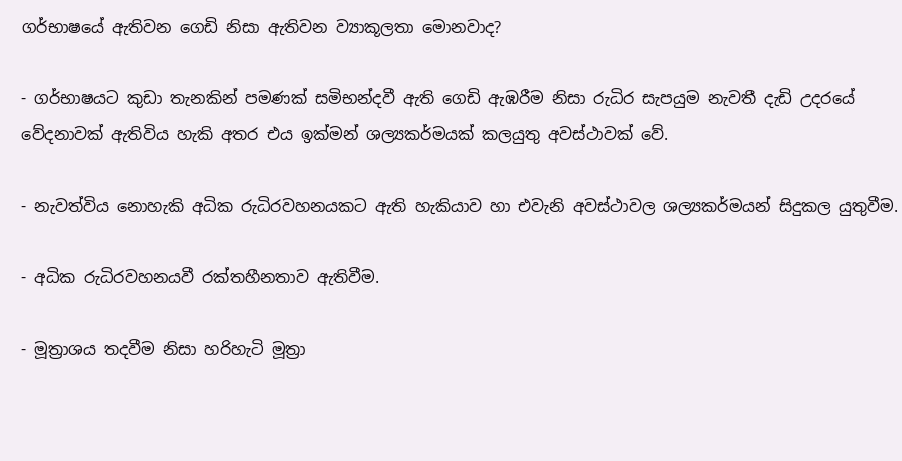ගර්භාෂයේ ඇතිවන ගෙඩි නිසා ඇතිවන ව්‍යාකූලතා මොනවාද?

- ගර්භාෂයට කුඩා තැනකින් පමණක් සමිභන්දවී ඇති ගෙඩි ඇඹරීම නිසා රුධිර සැපයුම නැවතී දැඩි උදරයේ වේදනාවක් ඇතිවිය හැකි අතර එය ඉක්මන් ශල්‍යකර්මයක් කලයුතු අවස්ථාවක් වේ.

- නැවත්විය නොහැකි අධික රුධිරවහනයකට ඇති හැකියාව හා එවැනි අවස්ථාවල ශල්‍යකර්මයන් සිදුකල යුතුවීම.

- අධික රුධිරවහනයවී රක්තහීනතාව ඇතිවීම.

- මූත්‍රාශය තදවීම නිසා හරිහැටි මූත්‍රා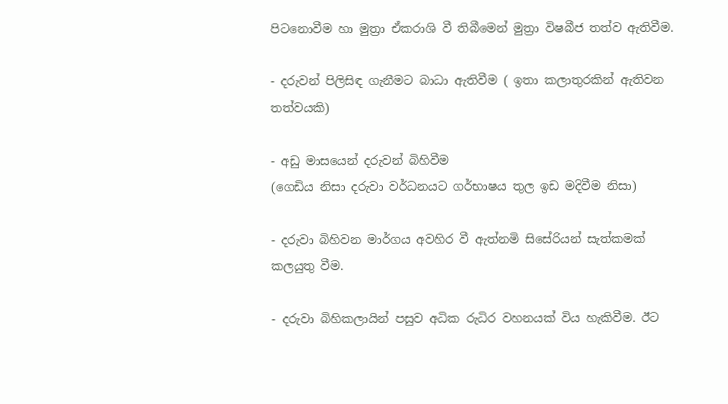පිටනොවීම හා මුත්‍රා ඒකරාශි වී තිබීමෙන් මුත්‍රා විෂබීජ තත්ව ඇතිවීම.

- දරුවන් පිලිසිඳ ගැනීමට බාධා ඇතිවීම ( ඉතා කලාතුරකින් ඇතිවන තත්වයකි)

- අඩු මාසයෙන් දරුවන් බිහිවීම
(ගෙඩිය නිසා දරුවා වර්ධනයට ගර්භාෂය තුල ඉඩ මදිවීම නිසා)

- දරුවා බිහිවන මාර්ගය අවහිර වී ඇත්නමි සිසේරියන් සැත්කමක් කලයුතු වීම.

- දරුවා බිහිකලායින් පසුව අධික රුධිර වහනයක් විය හැකිවීම. ඊට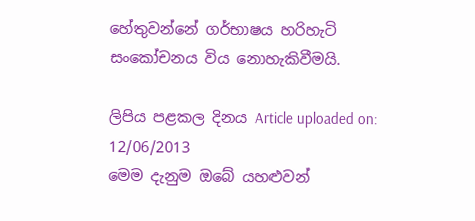හේතුවන්නේ ගර්භාෂය හරිහැටි සංකෝචනය විය නොහැකිවීමයි.

ලිපිය පළකල දිනය Article uploaded on: 12/06/2013
මෙම දැනුම ඔබේ යහළුවන්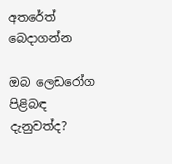අතරේත් බෙදාගන්න

ඔබ ලෙඩරෝග පිළිබඳ දැනුවත්ද?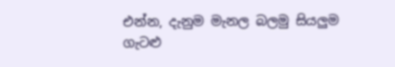එන්න, දැනුම මැනල බලමු සියලුම ගැටළු